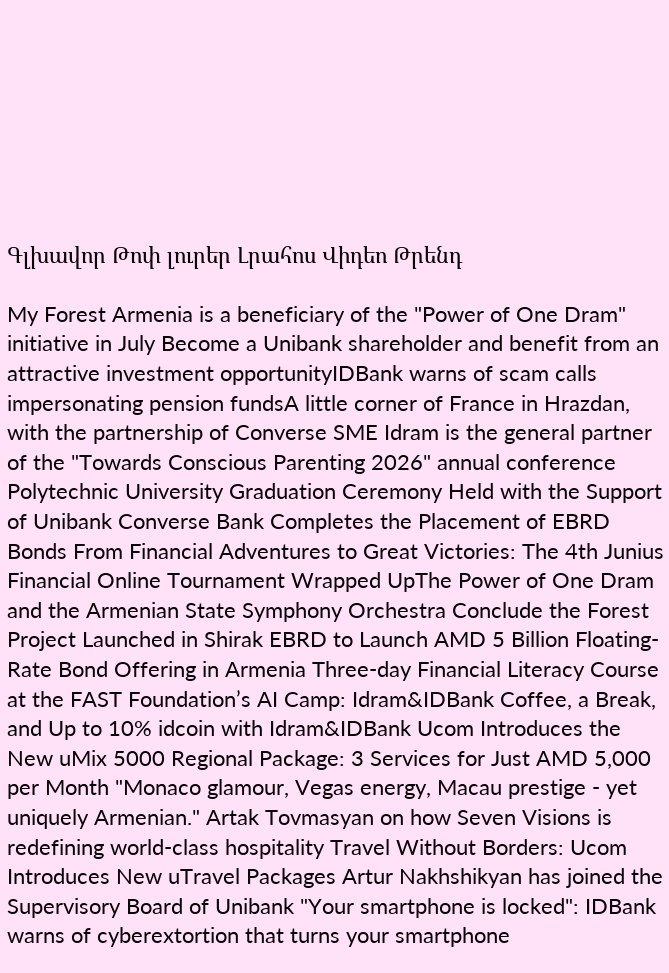Գլխավոր Թոփ լուրեր Լրահոս Վիդեո Թրենդ

My Forest Armenia is a beneficiary of the "Power of One Dram" initiative in July Become a Unibank shareholder and benefit from an attractive investment opportunityIDBank warns of scam calls impersonating pension fundsA little corner of France in Hrazdan, with the partnership of Converse SME Idram is the general partner of the "Towards Conscious Parenting 2026" annual conference Polytechnic University Graduation Ceremony Held with the Support of Unibank Converse Bank Completes the Placement of EBRD Bonds From Financial Adventures to Great Victories: The 4th Junius Financial Online Tournament Wrapped UpThe Power of One Dram and the Armenian State Symphony Orchestra Conclude the Forest Project Launched in Shirak EBRD to Launch AMD 5 Billion Floating-Rate Bond Offering in Armenia Three-day Financial Literacy Course at the FAST Foundation’s AI Camp: Idram&IDBank Coffee, a Break, and Up to 10% idcoin with Idram&IDBank Ucom Introduces the New uMix 5000 Regional Package: 3 Services for Just AMD 5,000 per Month "Monaco glamour, Vegas energy, Macau prestige - yet uniquely Armenian." Artak Tovmasyan on how Seven Visions is redefining world-class hospitality Travel Without Borders: Ucom Introduces New uTravel Packages Artur Nakhshikyan has joined the Supervisory Board of Unibank "Your smartphone is locked": IDBank warns of cyberextortion that turns your smartphone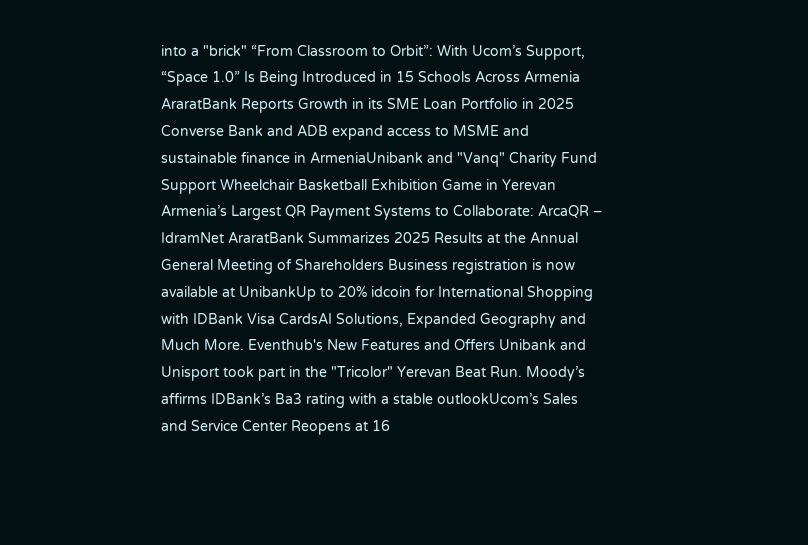into a "brick" “From Classroom to Orbit”: With Ucom’s Support, “Space 1.0” Is Being Introduced in 15 Schools Across Armenia AraratBank Reports Growth in its SME Loan Portfolio in 2025 Converse Bank and ADB expand access to MSME and sustainable finance in ArmeniaUnibank and "Vanq" Charity Fund Support Wheelchair Basketball Exhibition Game in Yerevan Armenia’s Largest QR Payment Systems to Collaborate: ArcaQR – IdramNet AraratBank Summarizes 2025 Results at the Annual General Meeting of Shareholders Business registration is now available at UnibankUp to 20% idcoin for International Shopping with IDBank Visa CardsAI Solutions, Expanded Geography and Much More. Eventhub's New Features and Offers Unibank and Unisport took part in the "Tricolor" Yerevan Beat Run. Moody’s affirms IDBank’s Ba3 rating with a stable outlookUcom’s Sales and Service Center Reopens at 16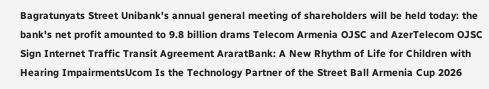Bagratunyats Street Unibank's annual general meeting of shareholders will be held today: the bank's net profit amounted to 9.8 billion drams Telecom Armenia OJSC and AzerTelecom OJSC Sign Internet Traffic Transit Agreement AraratBank: A New Rhythm of Life for Children with Hearing ImpairmentsUcom Is the Technology Partner of the Street Ball Armenia Cup 2026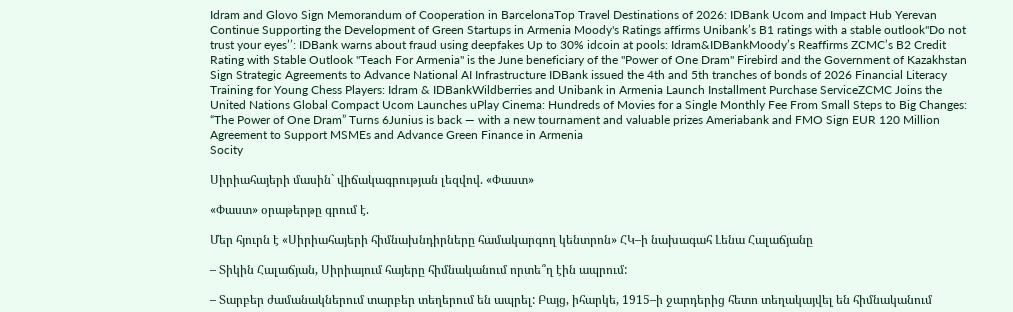Idram and Glovo Sign Memorandum of Cooperation in BarcelonaTop Travel Destinations of 2026: IDBank Ucom and Impact Hub Yerevan Continue Supporting the Development of Green Startups in Armenia Moody's Ratings affirms Unibank’s B1 ratings with a stable outlook''Do not trust your eyes’’: IDBank warns about fraud using deepfakes Up to 30% idcoin at pools: Idram&IDBankMoody’s Reaffirms ZCMC’s B2 Credit Rating with Stable Outlook ''Teach For Armenia'' is the June beneficiary of the ''Power of One Dram'' Firebird and the Government of Kazakhstan Sign Strategic Agreements to Advance National AI Infrastructure IDBank issued the 4th and 5th tranches of bonds of 2026 Financial Literacy Training for Young Chess Players: Idram & IDBankWildberries and Unibank in Armenia Launch Installment Purchase ServiceZCMC Joins the United Nations Global Compact Ucom Launches uPlay Cinema: Hundreds of Movies for a Single Monthly Fee From Small Steps to Big Changes: “The Power of One Dram” Turns 6Junius is back — with a new tournament and valuable prizes Ameriabank and FMO Sign EUR 120 Million Agreement to Support MSMEs and Advance Green Finance in Armenia
Socity

Սիրիահայերի մասին` վիճակագրության լեզվով. «Փաստ»

«Փաստ» օրաթերթը գրում է.

Մեր հյուրն է «Սիրիահայերի հիմնախնդիրները համակարգող կենտրոն» ՀԿ–ի նախագահ Լենա Հալաճյանը

– Տիկին Հալաճյան, Սիրիայում հայերը հիմնականում որտե՞ղ էին ապրում:

– Տարբեր ժամանակներում տարբեր տեղերում են ապրել: Բայց, իհարկե, 1915–ի ջարդերից հետո տեղակայվել են հիմնականում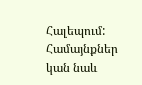Հալեպում: Համայնքներ կան նաև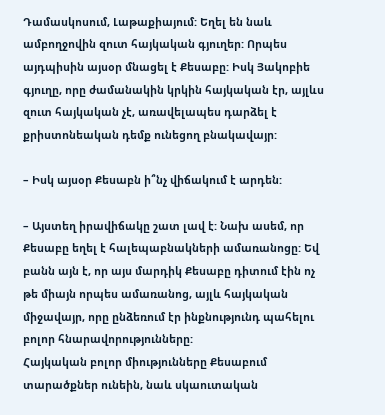Դամասկոսում, Լաթաքիայում: Եղել են նաև ամբողջովին զուտ հայկական գյուղեր: Որպես այդպիսին այսօր մնացել է Քեսաբը: Իսկ Յակոբիե գյուղը, որը ժամանակին կրկին հայկական էր, այլևս զուտ հայկական չէ, առավելապես դարձել է քրիստոնեական դեմք ունեցող բնակավայր:

– Իսկ այսօր Քեսաբն ի՞նչ վիճակում է արդեն:

– Այստեղ իրավիճակը շատ լավ է: Նախ ասեմ, որ Քեսաբը եղել է հալեպաբնակների ամառանոցը: Եվ բանն այն է, որ այս մարդիկ Քեսաբը դիտում էին ոչ թե միայն որպես ամառանոց, այլև հայկական միջավայր, որը ընձեռում էր ինքնությունդ պահելու բոլոր հնարավորությունները:
Հայկական բոլոր միությունները Քեսաբում տարածքներ ունեին, նաև սկաուտական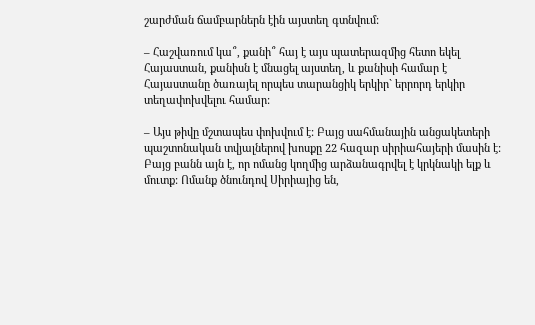շարժման ճամբարներն էին այստեղ գտնվում:

– Հաշվառում կա՞, քանի՞ հայ է այս պատերազմից հետո եկել Հայաստան, քանիսն է մնացել այստեղ, և քանիսի համար է Հայաստանը ծառայել որպես տարանցիկ երկիր` երրորդ երկիր տեղափոխվելու համար:

– Այս թիվը մշտապես փոխվում է: Բայց սահմանային անցակետերի պաշտոնական տվյալներով խոսքը 22 հազար սիրիահայերի մասին է: Բայց բանն այն է, որ ոմանց կողմից արձանագրվել է կրկնակի ելք և մուտք: Ոմանք ծնունդով Սիրիայից են,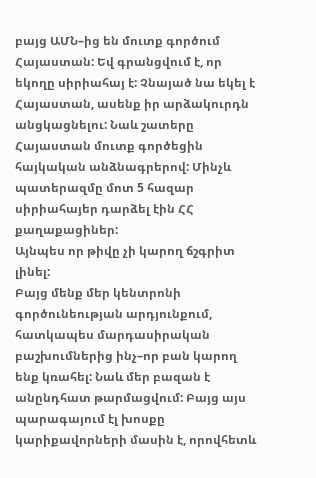բայց ԱՄՆ–ից են մուտք գործում Հայաստան: Եվ գրանցվում է, որ եկողը սիրիահայ է: Չնայած նա եկել է Հայաստան, ասենք իր արձակուրդն անցկացնելու: Նաև շատերը Հայաստան մուտք գործեցին հայկական անձնագրերով: Մինչև պատերազմը մոտ 5 հազար սիրիահայեր դարձել էին ՀՀ քաղաքացիներ:
Այնպես որ թիվը չի կարող ճշգրիտ լինել:
Բայց մենք մեր կենտրոնի գործունեության արդյունքում, հատկապես մարդասիրական բաշխումներից ինչ–որ բան կարող ենք կռահել: Նաև մեր բազան է անընդհատ թարմացվում: Բայց այս պարագայում էլ խոսքը կարիքավորների մասին է, որովհետև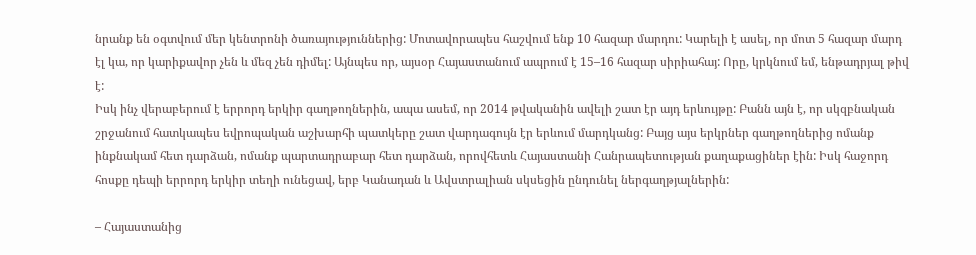նրանք են օգտվում մեր կենտրոնի ծառայություններից: Մոտավորապես հաշվում ենք 10 հազար մարդու: Կարելի է ասել, որ մոտ 5 հազար մարդ էլ կա, որ կարիքավոր չեն և մեզ չեն դիմել: Այնպես որ, այսօր Հայաստանում ապրում է 15–16 հազար սիրիահայ: Որը, կրկնում եմ, ենթադրյալ թիվ է:
Իսկ ինչ վերաբերում է երրորդ երկիր գաղթողներին, ապա ասեմ, որ 2014 թվականին ավելի շատ էր այդ երևույթը: Բանն այն է, որ սկզբնական շրջանում հատկապես եվրոպական աշխարհի պատկերը շատ վարդագույն էր երևում մարդկանց: Բայց այս երկրներ գաղթողներից ոմանք ինքնակամ հետ դարձան, ոմանք պարտադրաբար հետ դարձան, որովհետև Հայաստանի Հանրապետության քաղաքացիներ էին: Իսկ հաջորդ հոսքը դեպի երրորդ երկիր տեղի ունեցավ, երբ Կանադան և Ավստրալիան սկսեցին ընդունել ներգաղթյալներին:

– Հայաստանից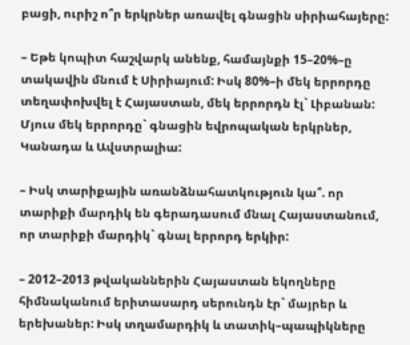բացի, ուրիշ ո՞ր երկրներ առավել գնացին սիրիահայերը:

– Եթե կոպիտ հաշվարկ անենք, համայնքի 15–20%–ը տակավին մնում է Սիրիայում: Իսկ 80%–ի մեկ երրորդը տեղափոխվել է Հայաստան, մեկ երրորդն էլ` Լիբանան: Մյուս մեկ երրորդը` գնացին եվրոպական երկրներ, Կանադա և Ավստրալիա:

– Իսկ տարիքային առանձնահատկություն կա՞. որ տարիքի մարդիկ են գերադասում մնալ Հայաստանում, որ տարիքի մարդիկ` գնալ երրորդ երկիր:

– 2012–2013 թվականներին Հայաստան եկողները հիմնականում երիտասարդ սերունդն էր` մայրեր և երեխաներ: Իսկ տղամարդիկ և տատիկ–պապիկները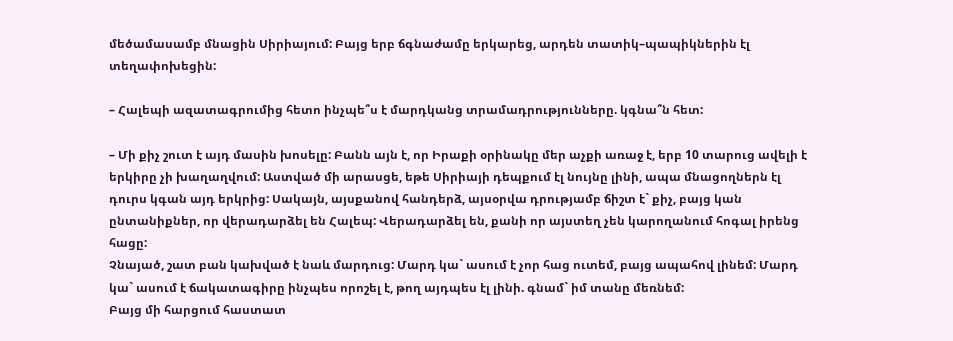մեծամասամբ մնացին Սիրիայում: Բայց երբ ճգնաժամը երկարեց, արդեն տատիկ–պապիկներին էլ տեղափոխեցին:

– Հալեպի ազատագրումից հետո ինչպե՞ս է մարդկանց տրամադրությունները. կգնա՞ն հետ:

– Մի քիչ շուտ է այդ մասին խոսելը: Բանն այն է, որ Իրաքի օրինակը մեր աչքի առաջ է, երբ 10 տարուց ավելի է երկիրը չի խաղաղվում: Աստված մի արասցե, եթե Սիրիայի դեպքում էլ նույնը լինի, ապա մնացողներն էլ դուրս կգան այդ երկրից: Սակայն, այսքանով հանդերձ, այսօրվա դրությամբ ճիշտ է` քիչ, բայց կան ընտանիքներ, որ վերադարձել են Հալեպ: Վերադարձել են, քանի որ այստեղ չեն կարողանում հոգալ իրենց հացը:
Չնայած, շատ բան կախված է նաև մարդուց: Մարդ կա` ասում է չոր հաց ուտեմ, բայց ապահով լինեմ: Մարդ կա` ասում է ճակատագիրը ինչպես որոշել է, թող այդպես էլ լինի. գնամ` իմ տանը մեռնեմ:
Բայց մի հարցում հաստատ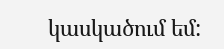կասկածում եմ: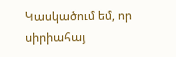Կասկածում եմ, որ սիրիահայ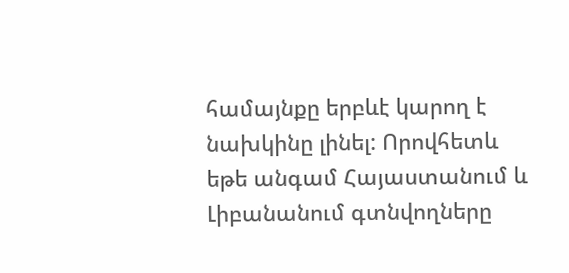համայնքը երբևէ կարող է նախկինը լինել: Որովհետև եթե անգամ Հայաստանում և Լիբանանում գտնվողները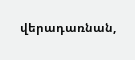վերադառնան,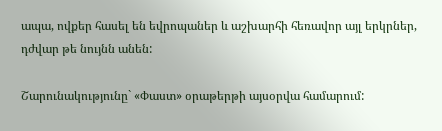ապա, ովքեր հասել են եվրոպաներ և աշխարհի հեռավոր այլ երկրներ, դժվար թե նույնն անեն:

Շարունակությունը` «Փաստ» օրաթերթի այսօրվա համարում: